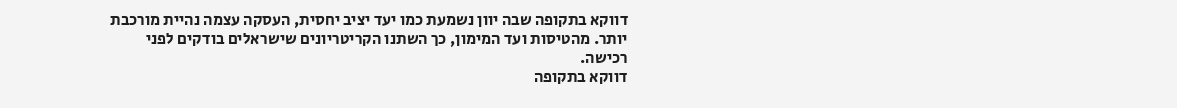דווקא בתקופה שבה יוון נשמעת כמו יעד יציב יחסית, העסקה עצמה נהיית מורכבת יותר. מהטיסות ועד המימון, כך השתנו הקריטריונים שישראלים בודקים לפני רכישה.
דווקא בתקופה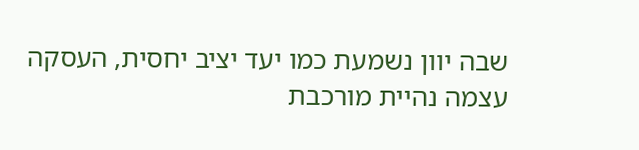שבה יוון נשמעת כמו יעד יציב יחסית, העסקה עצמה נהיית מורכבת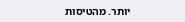יותר. מהטיסות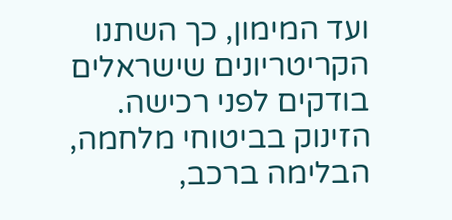ועד המימון, כך השתנו הקריטריונים שישראלים בודקים לפני רכישה.
הזינוק בביטוחי מלחמה, הבלימה ברכב,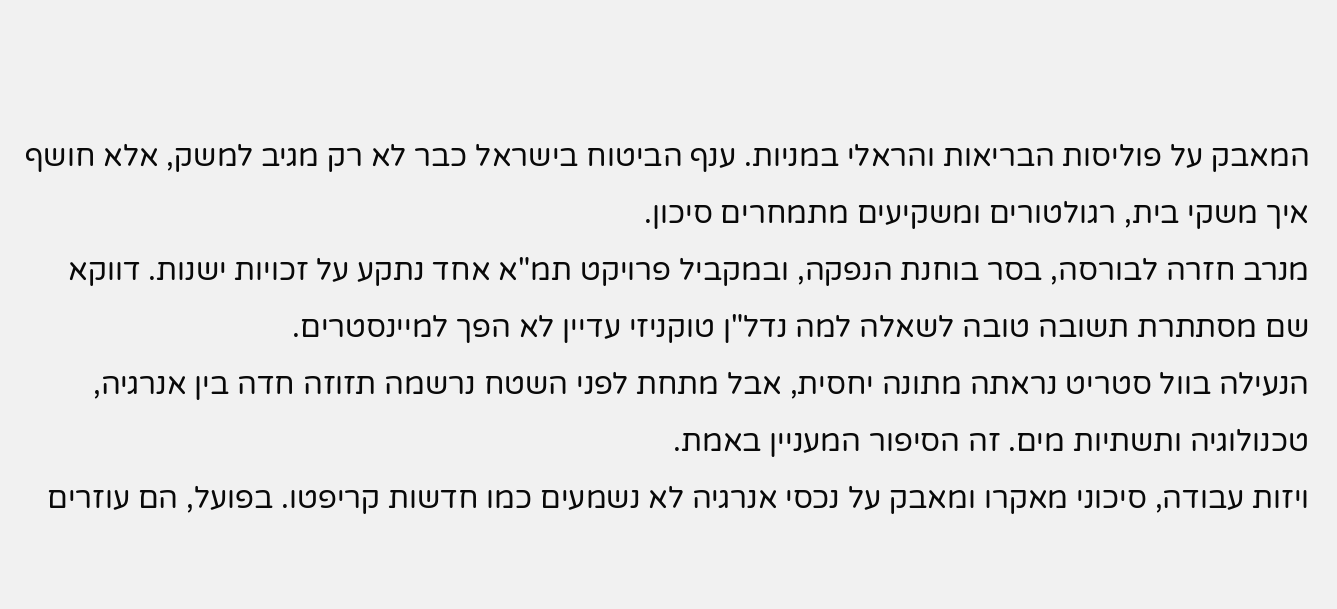המאבק על פוליסות הבריאות והראלי במניות. ענף הביטוח בישראל כבר לא רק מגיב למשק, אלא חושף איך משקי בית, רגולטורים ומשקיעים מתמחרים סיכון.
מנרב חזרה לבורסה, בסר בוחנת הנפקה, ובמקביל פרויקט תמ"א אחד נתקע על זכויות ישנות. דווקא שם מסתתרת תשובה טובה לשאלה למה נדל"ן טוקניזי עדיין לא הפך למיינסטרים.
הנעילה בוול סטריט נראתה מתונה יחסית, אבל מתחת לפני השטח נרשמה תזוזה חדה בין אנרגיה, טכנולוגיה ותשתיות מים. זה הסיפור המעניין באמת.
ויזות עבודה, סיכוני מאקרו ומאבק על נכסי אנרגיה לא נשמעים כמו חדשות קריפטו. בפועל, הם עוזרים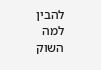להבין למה השוק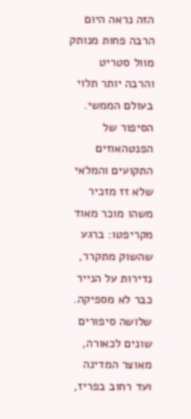הזה נראה היום הרבה פחות מנותק מוול סטריט והרבה יותר תלוי בעולם הממשי.
הסיפור של הפנטהאוזים התקועים והמלאי שלא זז מזכיר משהו מוכר מאוד מקריפטו: ברגע שהשוק מתקרר, נדירות על הנייר כבר לא מספיקה.
שלושה סיפורים שונים לכאורה, מאוצר המדינה ועד רחוב בפריז,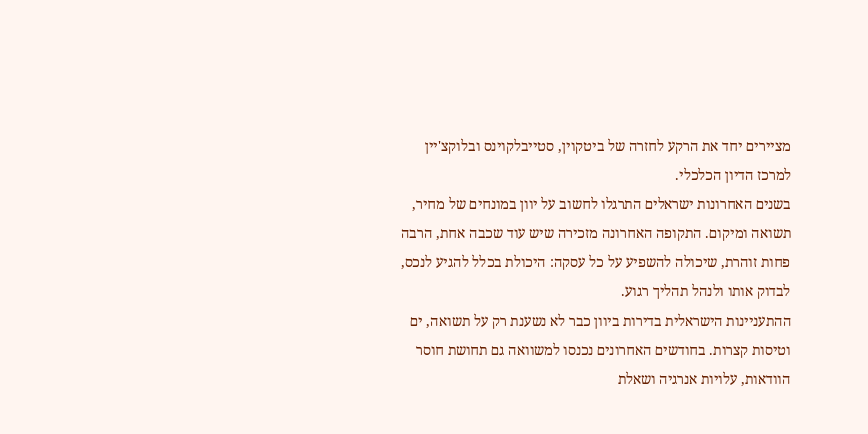מציירים יחד את הרקע לחזרה של ביטקוין, סטייבלקוינס ובלוקצ'יין למרכז הדיון הכלכלי.
בשנים האחרונות ישראלים התרגלו לחשוב על יוון במונחים של מחיר, תשואה ומיקום. התקופה האחרונה מזכירה שיש עוד שכבה אחת, הרבה פחות זוהרת, שיכולה להשפיע על כל עסקה: היכולת בכלל להגיע לנכס, לבדוק אותו ולנהל תהליך רגוע.
ההתעניינות הישראלית בדירות ביוון כבר לא נשענת רק על תשואה, ים וטיסות קצרות. בחודשים האחרונים נכנסו למשוואה גם תחושת חוסר הוודאות, עלויות אנרגיה ושאלת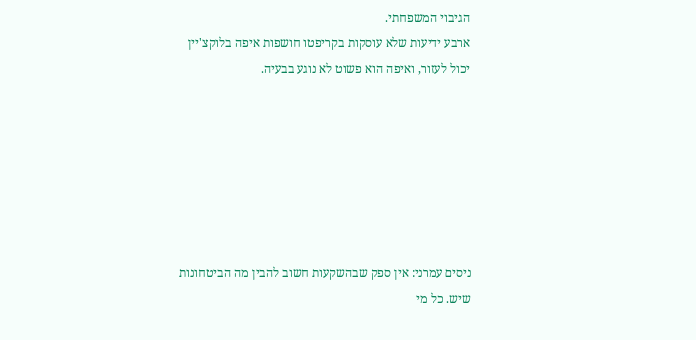הגיבוי המשפחתי.
ארבע ידיעות שלא עוסקות בקריפטו חושפות איפה בלוקצ'יין יכול לעזור, ואיפה הוא פשוט לא נוגע בבעיה.







ניסים עמרני: אין ספק שבהשקעות חשוב להבין מה הביטחונות שיש. כל מי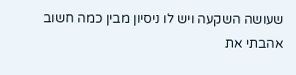שעושה השקעה ויש לו ניסיון מבין כמה חשוב אהבתי את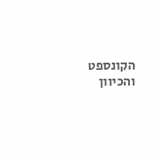הקונספט והכיוון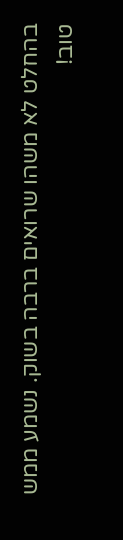בהחלט לא משהו שרואים ברבה בשוק. נשמע ממש טוב!